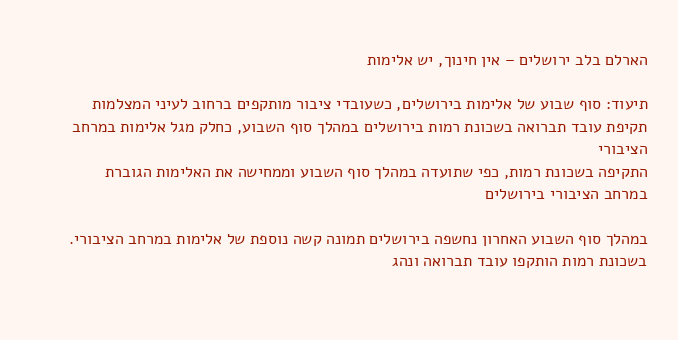הארלם בלב ירושלים – אין חינוך, יש אלימות

תיעוד: סוף שבוע של אלימות בירושלים, כשעובדי ציבור מותקפים ברחוב לעיני המצלמות
תקיפת עובד תברואה בשכונת רמות בירושלים במהלך סוף השבוע, כחלק מגל אלימות במרחב הציבורי
התקיפה בשכונת רמות, כפי שתועדה במהלך סוף השבוע וממחישה את האלימות הגוברת במרחב הציבורי בירושלים

במהלך סוף השבוע האחרון נחשפה בירושלים תמונה קשה נוספת של אלימות במרחב הציבורי. בשכונת רמות הותקפו עובד תברואה ונהג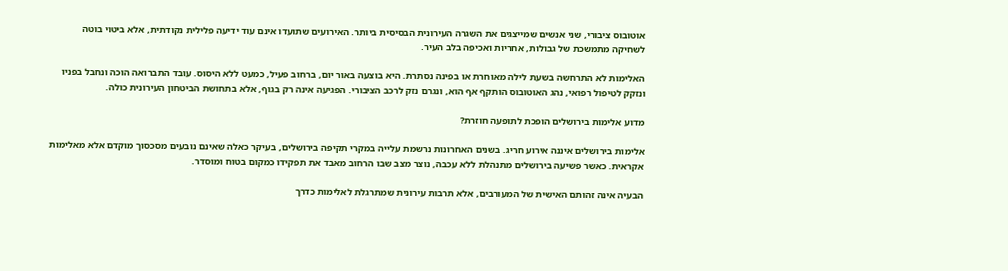אוטובוס ציבורי, שני אנשים שמייצגים את השגרה העירונית הבסיסית ביותר. האירועים שתועדו אינם עוד ידיעה פלילית נקודתית, אלא ביטוי בוטה לשחיקה מתמשכת של גבולות, אחריות ואכיפה בלב העיר.

האלימות לא התרחשה בשעת לילה מאוחרת או בפינה נסתרת. היא בוצעה באור יום, ברחוב פעיל, כמעט ללא היסוס. עובד התברואה הוכה ונחבל בפניו ונזקק לטיפול רפואי, נהג האוטובוס הותקף אף הוא, ונגרם נזק לרכב הציבורי. הפגיעה אינה רק בגוף, אלא בתחושת הביטחון העירונית כולה.

מדוע אלימות בירושלים הופכת לתופעה חוזרת?

אלימות בירושלים איננה אירוע חריג. בשנים האחרונות נרשמת עלייה במקרי תקיפה בירושלים, בעיקר כאלה שאינם נובעים מסכסוך מוקדם אלא מאלימות אקראית. כאשר פשיעה בירושלים מתנהלת ללא עכבה, נוצר מצב שבו הרחוב מאבד את תפקידו כמקום בטוח ומוסדר.

הבעיה אינה זהותם האישית של המעורבים, אלא תרבות עירונית שמתרגלת לאלימות כדרך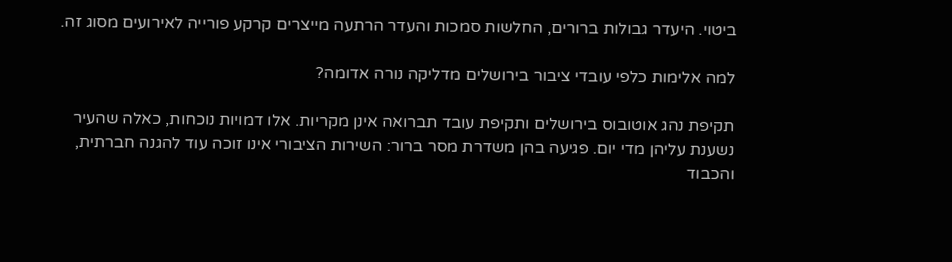ביטוי. היעדר גבולות ברורים, החלשות סמכות והעדר הרתעה מייצרים קרקע פורייה לאירועים מסוג זה.

למה אלימות כלפי עובדי ציבור בירושלים מדליקה נורה אדומה?

תקיפת נהג אוטובוס בירושלים ותקיפת עובד תברואה אינן מקריות. אלו דמויות נוכחות, כאלה שהעיר נשענת עליהן מדי יום. פגיעה בהן משדרת מסר ברור: השירות הציבורי אינו זוכה עוד להגנה חברתית, והכבוד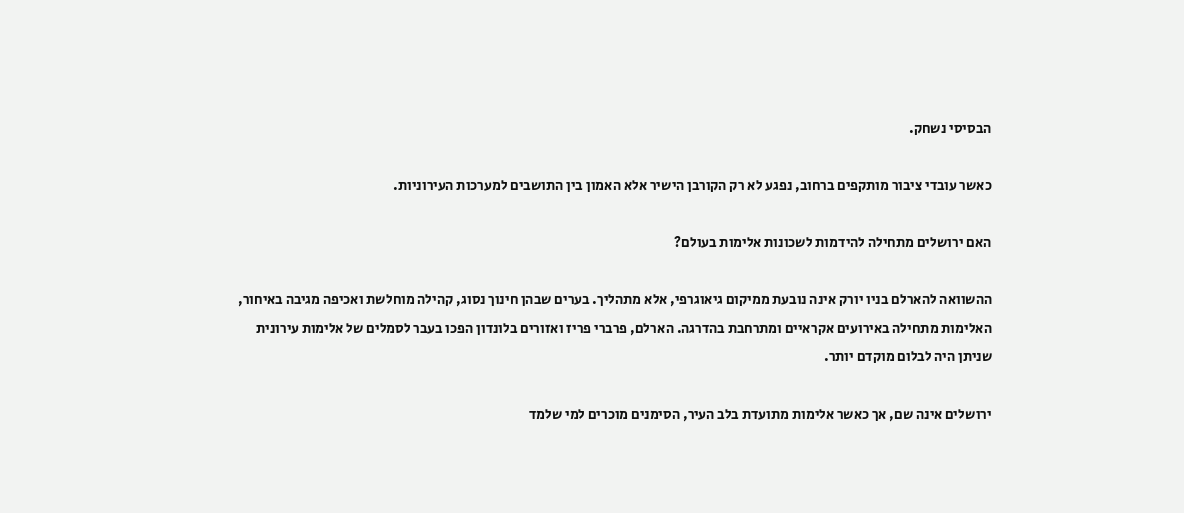הבסיסי נשחק.

כאשר עובדי ציבור מותקפים ברחוב, נפגע לא רק הקורבן הישיר אלא האמון בין התושבים למערכות העירוניות.

האם ירושלים מתחילה להידמות לשכונות אלימות בעולם?

ההשוואה להארלם בניו יורק אינה נובעת ממיקום גיאוגרפי, אלא מתהליך. בערים שבהן חינוך נסוג, קהילה מוחלשת ואכיפה מגיבה באיחור, האלימות מתחילה באירועים אקראיים ומתרחבת בהדרגה. הארלם, פרברי פריז ואזורים בלונדון הפכו בעבר לסמלים של אלימות עירונית שניתן היה לבלום מוקדם יותר.

ירושלים אינה שם, אך כאשר אלימות מתועדת בלב העיר, הסימנים מוכרים למי שלמד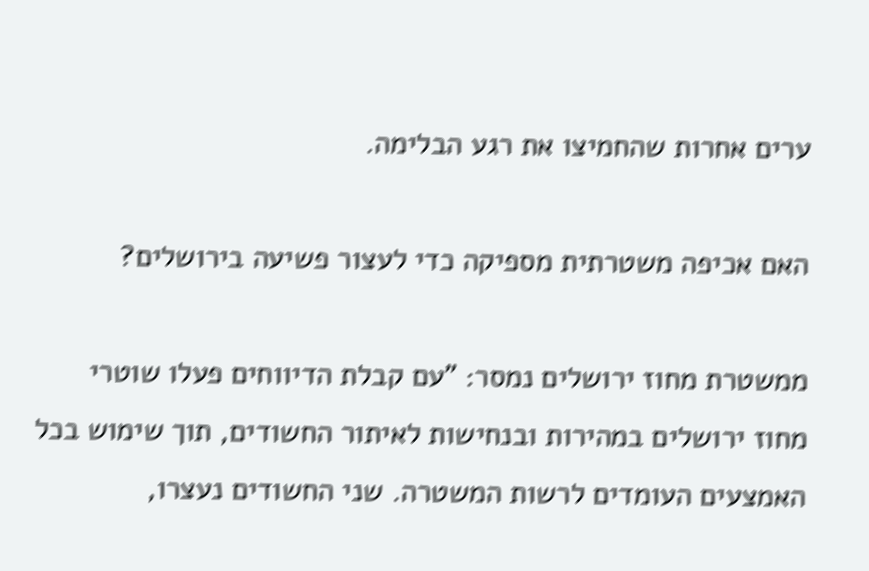ערים אחרות שהחמיצו את רגע הבלימה.

האם אכיפה משטרתית מספיקה כדי לעצור פשיעה בירושלים?

ממשטרת מחוז ירושלים נמסר: "עם קבלת הדיווחים פעלו שוטרי מחוז ירושלים במהירות ובנחישות לאיתור החשודים, תוך שימוש בכל האמצעים העומדים לרשות המשטרה. שני החשודים נעצרו,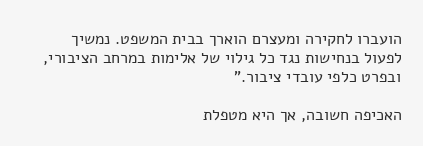הועברו לחקירה ומעצרם הוארך בבית המשפט. נמשיך לפעול בנחישות נגד כל גילוי של אלימות במרחב הציבורי, ובפרט כלפי עובדי ציבור."

האכיפה חשובה, אך היא מטפלת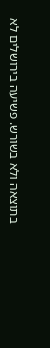בתוצאה ולא בשורש. פשיעה בירושלים לא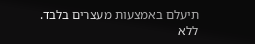תיעלם באמצעות מעצרים בלבד. ללא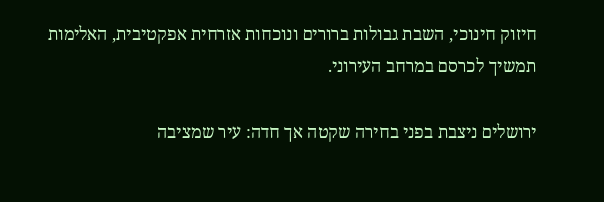חיזוק חינוכי, השבת גבולות ברורים ונוכחות אזרחית אפקטיבית, האלימות תמשיך לכרסם במרחב העירוני.

ירושלים ניצבת בפני בחירה שקטה אך חדה: עיר שמציבה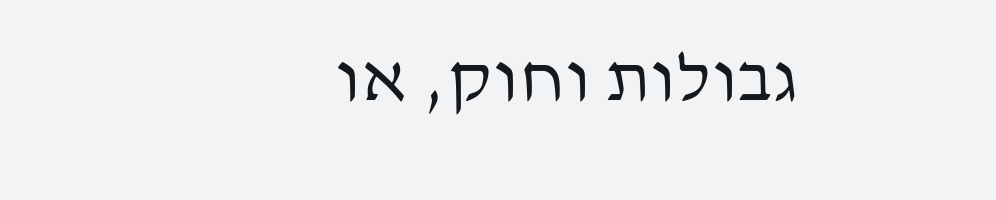גבולות וחוק, או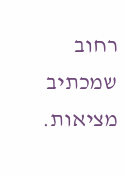רחוב שמכתיב מציאות.